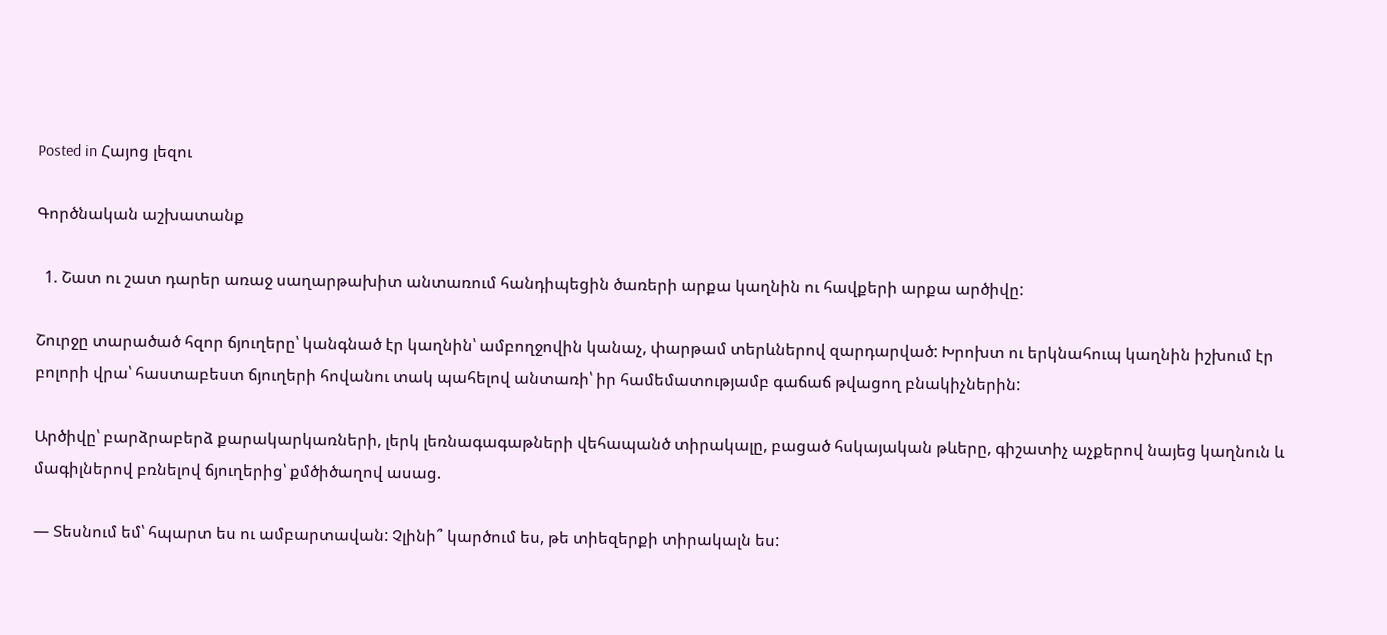Posted in Հայոց լեզու

Գործնական աշխատանք

  1. Շատ ու շատ դարեր առաջ սաղարթախիտ անտառում հանդիպեցին ծառերի արքա կաղնին ու հավքերի արքա արծիվը:

Շուրջը տարածած հզոր ճյուղերը՝ կանգնած էր կաղնին՝ ամբողջովին կանաչ, փարթամ տերևներով զարդարված: Խրոխտ ու երկնահուպ կաղնին իշխում էր բոլորի վրա՝ հաստաբեստ ճյուղերի հովանու տակ պահելով անտառի՝ իր համեմատությամբ գաճաճ թվացող բնակիչներին:

Արծիվը՝ բարձրաբերձ քարակարկառների, լերկ լեռնագագաթների վեհապանծ տիրակալը, բացած հսկայական թևերը, գիշատիչ աչքերով նայեց կաղնուն և մագիլներով բռնելով ճյուղերից՝ քմծիծաղով ասաց.

— Տեսնում եմ՝ հպարտ ես ու ամբարտավան: Չլինի՞ կարծում ես, թե տիեզերքի տիրակալն ես: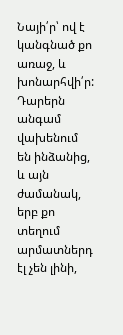Նայի՛ր՝ ով է կանգնած քո առաջ, և խոնարհվի՛ր: Դարերն անգամ վախենում են ինձանից, և այն ժամանակ, երբ քո տեղում արմատներդ էլ չեն լինի,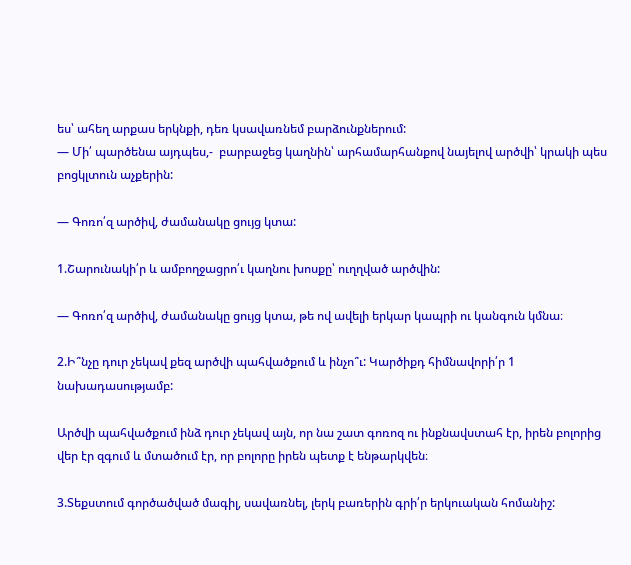ես՝ ահեղ արքաս երկնքի, դեռ կսավառնեմ բարձունքներում:
— Մի՛ պարծենա այդպես,-  բարբաջեց կաղնին՝ արհամարհանքով նայելով արծվի՝ կրակի պես բոցկլտուն աչքերին:

— Գոռո՛զ արծիվ, ժամանակը ցույց կտա:

1.Շարունակի՛ր և ամբողջացրո՛ւ կաղնու խոսքը՝ ուղղված արծվին:

— Գոռո՛զ արծիվ, ժամանակը ցույց կտա, թե ով ավելի երկար կապրի ու կանգուն կմնա։

2.Ի՞նչը դուր չեկավ քեզ արծվի պահվածքում և ինչո՞ւ: Կարծիքդ հիմնավորի՛ր 1 նախադասությամբ:

Արծվի պահվածքում ինձ դուր չեկավ այն, որ նա շատ գոռոզ ու ինքնավստահ էր, իրեն բոլորից վեր էր զգում և մտածում էր, որ բոլորը իրեն պետք է ենթարկվեն։

3.Տեքստում գործածված մագիլ, սավառնել, լերկ բառերին գրի՛ր երկուական հոմանիշ: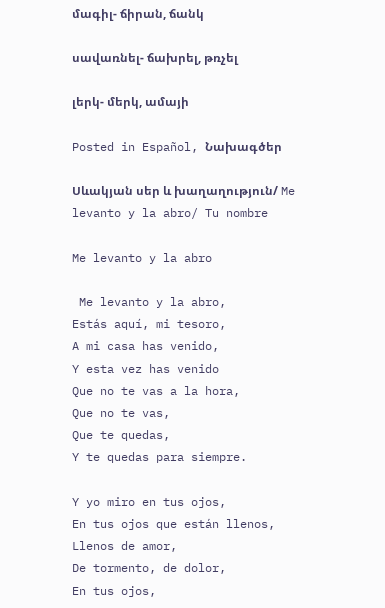մագիլ- ճիրան, ճանկ

սավառնել- ճախրել, թռչել

լերկ- մերկ, ամայի

Posted in Español, Նախագծեր

Սևակյան սեր և խաղաղություն/ Me levanto y la abro/ Tu nombre

Me levanto y la abro

 Me levanto y la abro,
Estás aquí, mi tesoro,
A mi casa has venido,
Y esta vez has venido
Que no te vas a la hora,
Que no te vas,
Que te quedas,
Y te quedas para siempre.

Y yo miro en tus ojos,
En tus ojos que están llenos,
Llenos de amor,
De tormento, de dolor,
En tus ojos,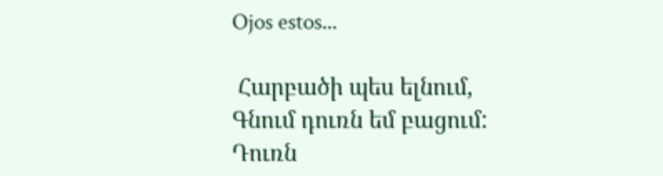Ojos estos...

 Հարբածի պես ելնում,
Գնում դուռն եմ բացում:
Դուռն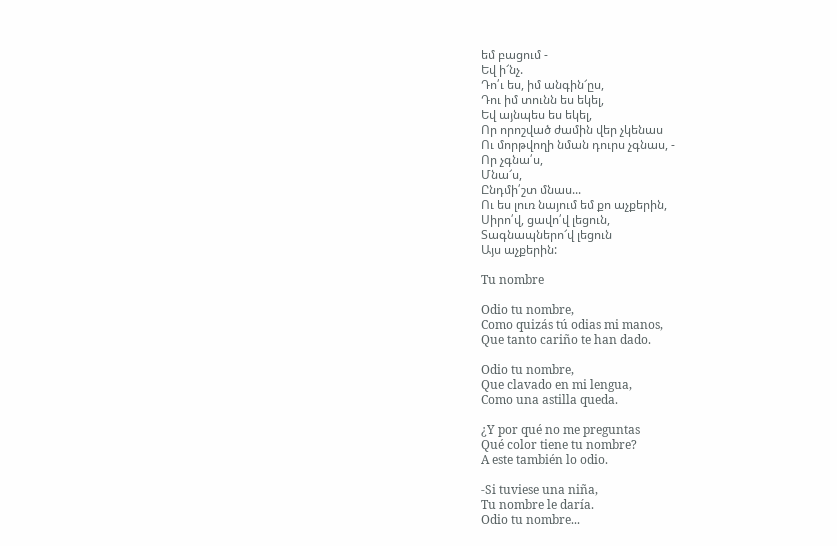եմ բացում -
Եվ ի՜նչ.
Դո՛ւ ես, իմ անգին՜ըս,
Դու իմ տունն ես եկել,
Եվ այնպես ես եկել,
Որ որոշված ժամին վեր չկենաս
Ու մորթվողի նման դուրս չգնաս, -
Որ չգնա՛ս,
Մնա՜ս,
Ընդմի՛շտ մնաս...
Ու ես լուռ նայում եմ քո աչքերին,
Սիրո՛վ, ցավո՛վ լեցուն,
Տագնապներո՜վ լեցուն
Այս աչքերին:

Tu nombre

Odio tu nombre,
Como quizás tú odias mi manos,
Que tanto cariño te han dado.

Odio tu nombre,
Que clavado en mi lengua,
Como una astilla queda.

¿Y por qué no me preguntas
Qué color tiene tu nombre?
A este también lo odio.

-Si tuviese una niña,
Tu nombre le daría.
Odio tu nombre...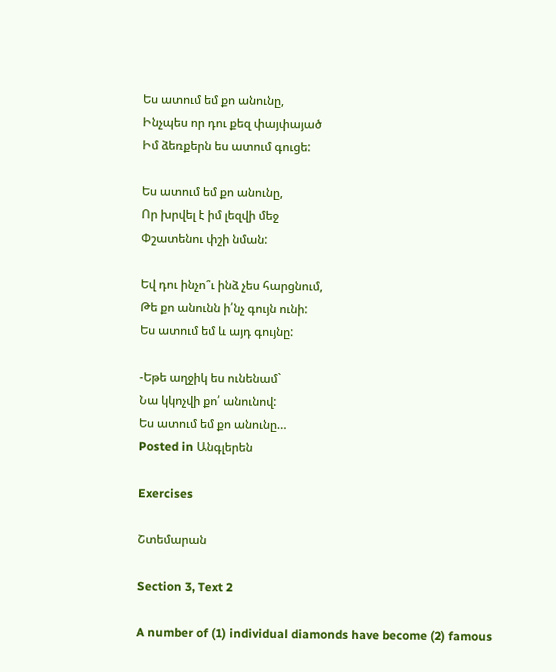Ես ատում եմ քո անունը,
Ինչպես որ դու քեզ փայփայած
Իմ ձեռքերն ես ատում գուցե:

Ես ատում եմ քո անունը,
Որ խրվել է իմ լեզվի մեջ
Փշատենու փշի նման:

Եվ դու ինչո՞ւ ինձ չես հարցնում,
Թե քո անունն ի՛նչ գույն ունի:
Ես ատում եմ և այդ գույնը:

-Եթե աղջիկ ես ունենամ`
Նա կկոչվի քո՛ անունով:
Ես ատում եմ քո անունը…
Posted in Անգլերեն

Exercises

Շտեմարան

Section 3, Text 2

A number of (1) individual diamonds have become (2) famous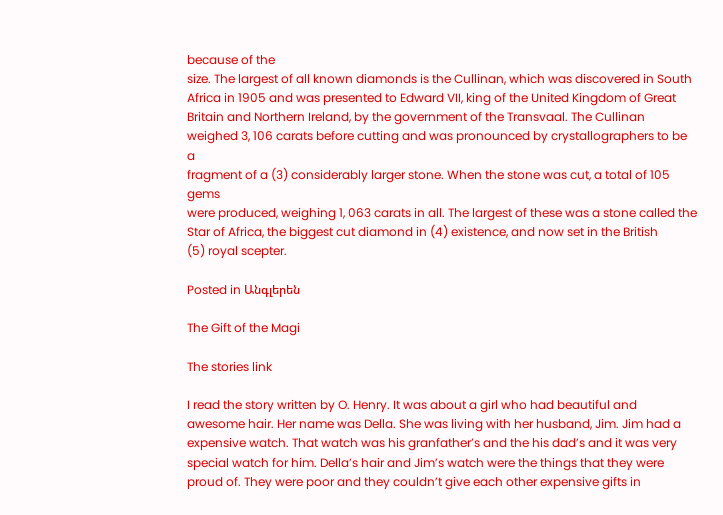because of the
size. The largest of all known diamonds is the Cullinan, which was discovered in South
Africa in 1905 and was presented to Edward VII, king of the United Kingdom of Great
Britain and Northern Ireland, by the government of the Transvaal. The Cullinan
weighed 3, 106 carats before cutting and was pronounced by crystallographers to be a
fragment of a (3) considerably larger stone. When the stone was cut, a total of 105 gems
were produced, weighing 1, 063 carats in all. The largest of these was a stone called the
Star of Africa, the biggest cut diamond in (4) existence, and now set in the British
(5) royal scepter.

Posted in Անգլերեն

The Gift of the Magi

The stories link

I read the story written by O. Henry. It was about a girl who had beautiful and awesome hair. Her name was Della. She was living with her husband, Jim. Jim had a expensive watch. That watch was his granfather’s and the his dad’s and it was very special watch for him. Della’s hair and Jim’s watch were the things that they were proud of. They were poor and they couldn’t give each other expensive gifts in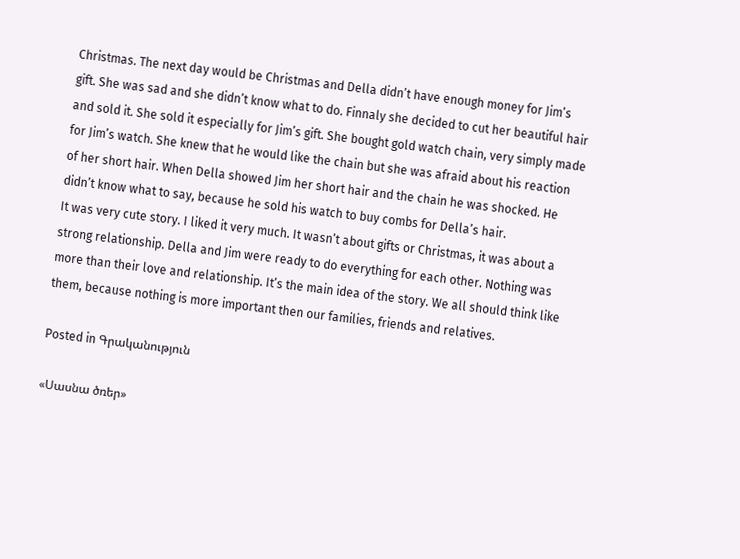Christmas. The next day would be Christmas and Della didn’t have enough money for Jim’s gift. She was sad and she didn’t know what to do. Finnaly she decided to cut her beautiful hair and sold it. She sold it especially for Jim’s gift. She bought gold watch chain, very simply made for Jim’s watch. She knew that he would like the chain but she was afraid about his reaction of her short hair. When Della showed Jim her short hair and the chain he was shocked. He didn’t know what to say, because he sold his watch to buy combs for Della’s hair.
It was very cute story. I liked it very much. It wasn’t about gifts or Christmas, it was about a strong relationship. Della and Jim were ready to do everything for each other. Nothing was more than their love and relationship. It’s the main idea of the story. We all should think like them, because nothing is more important then our families, friends and relatives.

Posted in Գրականություն

«Սասնա ծռեր»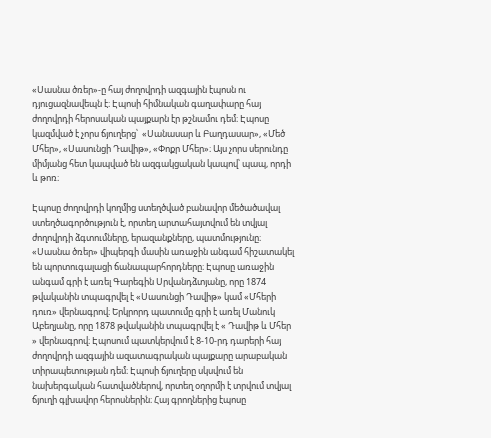«Սասնա ծռեր»-ը հայ ժողովրդի ազգային էպոսն ու դյուցազնավեպն է։ Էպոսի հիմնական գաղափարը հայ ժողովրդի հերոսական պայքարն էր թշնամու դեմ։ Էպոսը կազմված է չորս ճյուղերց՝  «Սանասար և Բաղդասար», «Մեծ Մհեր», «Սասունցի Դավիթ», «Փոքր Մհեր»։ Այս չորս սերունդը միմյանց հետ կապված են ազգակցական կապով՝ պապ, որդի և թոռ։

Էպոսը ժողովրդի կողմից ստեղծված բանավոր մեծածավալ ստեղծագործություն է, որտեղ արտահայտվում են տվյալ ժողովրդի ձգտումները, երազանքները, պատմությունը։ «Սասնա ծռեր» վիպերգի մասին առաջին անգամ հիշատակել են պորտուգալացի ճանապարհորդները։ Էպոսը առաջին անգամ գրի է առել Գարեգին Սրվանդձտյանը, որը 1874 թվականին տպագրվել է «Սասունցի Դավիթ» կամ «Մհերի դուռ» վերնագրով։ Երկրորդ պատումը գրի է առել Մանուկ Աբեղյանը, որը 1878 թվականին տպագրվել է « Դավիթ և Մհեր » վերնագրով։ Էպոսում պատկերվում է 8-10-րդ դարերի հայ ժողովրդի ազգային ազատագրական պայքարը արաբական տիրապետության դեմ։ Էպոսի ճյուղերը սկսվում են նախերգական հատվածներով, որտեղ օղորմի է տրվում տվյալ ճյուղի գլխավոր հերոսներին։ Հայ գրողներից էպոսը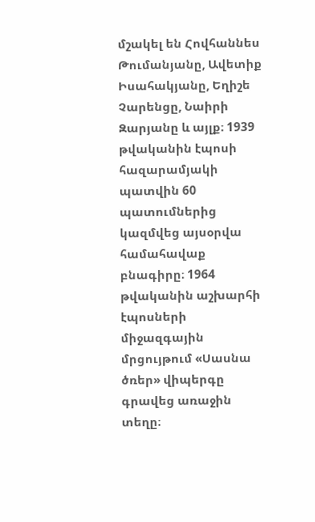մշակել են Հովհաննես Թումանյանը, Ավետիք Իսահակյանը, Եղիշե Չարենցը, Նաիրի Զարյանը և այլք։ 1939 թվականին էպոսի հազարամյակի պատվին 60 պատումներից կազմվեց այսօրվա համահավաք բնագիրը։ 1964 թվականին աշխարհի էպոսների միջազգային մրցույթում «Սասնա ծռեր» վիպերգը գրավեց առաջին տեղը։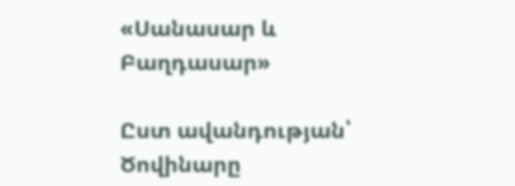«Սանասար և Բաղդասար»

Ըստ ավանդության՝ Ծովինարը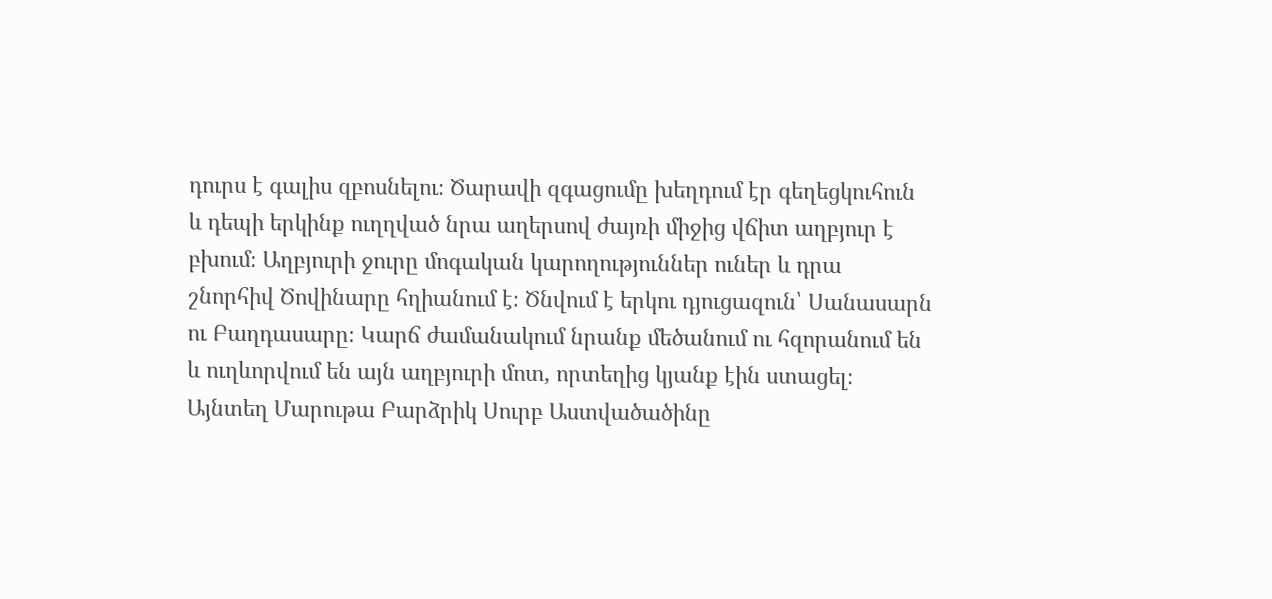դուրս է գալիս զբոսնելու։ Ծարավի զգացումը խեղդում էր գեղեցկուհուն և դեպի երկինք ուղղված նրա աղերսով ժայռի միջից վճիտ աղբյուր է բխում։ Աղբյուրի ջուրը մոգական կարողություններ ուներ և դրա շնորհիվ Ծովինարը հղիանում է։ Ծնվում է երկու դյուցազուն՝ Սանասարն ու Բաղդասարը։ Կարճ ժամանակում նրանք մեծանում ու հզորանում են և ուղևորվում են այն աղբյուրի մոտ, որտեղից կյանք էին ստացել։ Այնտեղ Մարութա Բարձրիկ Սուրբ Աստվածածինը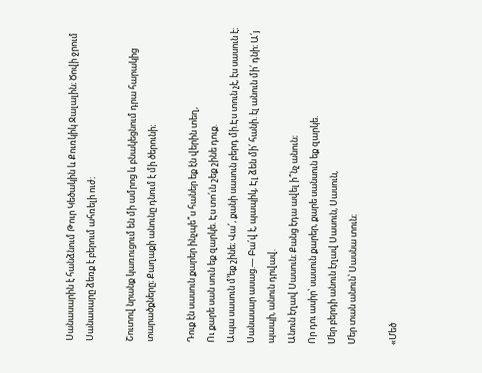Սանասարին է հանձնում Թուր Կեծակին և Քուռկիկ Ջալալին։ Ծովի ջրում Սանասարը ձեռք է բերում ահռելի ուժ։

Շուտով նրանք կառուցում են մի ամրոց և բնակեցնում դրա հարակից տարածքները։ Քաղաքի անունը դնում է մի ծերունի։

Դուք էն սասուն քարեր ինչպե՞ս հաներ եք էն վերին տեղ,
Ու քարե սան սուն եք զարկե. Էս տո՛ւն շեք շինե դուք.
Ապա սասուն մ’եք շինե։ Վա՜, քանի սասուն բերդ մի.Էս տուն չէ, էս սասուն է։
Սանասար ասաց.— Բա՛վ է, պապիկ, Էլ ձեն մի՛ հանի. էլ անուն մի՛ դնի։ Ա՛յ պապի, անուն դրվավ.
Անուն էղավ Սասուն։ Քանց էդա ավել ի՞նչ անուն։
Որ դու ասիր՝ սասուն քարեր, քարե սանսուն եք զարկե.
Մեր բերդի անուն էղավ Սասուն, Սասուն,
Մեր տան անուն՝ Սասնա տուն։

«Մեծ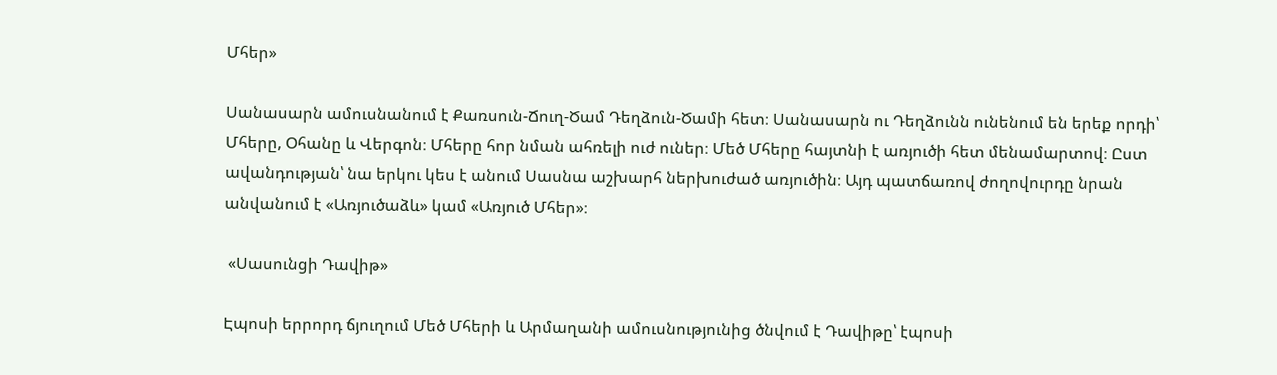Մհեր»

Սանասարն ամուսնանում է Քառսուն-Ճուղ-Ծամ Դեղձուն-Ծամի հետ։ Սանասարն ու Դեղձունն ունենում են երեք որդի՝ Մհերը, Օհանը և Վերգոն։ Մհերը հոր նման ահռելի ուժ ուներ։ Մեծ Մհերը հայտնի է առյուծի հետ մենամարտով։ Ըստ ավանդության՝ նա երկու կես է անում Սասնա աշխարհ ներխուժած առյուծին։ Այդ պատճառով ժողովուրդը նրան անվանում է «Առյուծաձև» կամ «Առյուծ Մհեր»։

 «Սասունցի Դավիթ»

Էպոսի երրորդ ճյուղում Մեծ Մհերի և Արմաղանի ամուսնությունից ծնվում է Դավիթը՝ էպոսի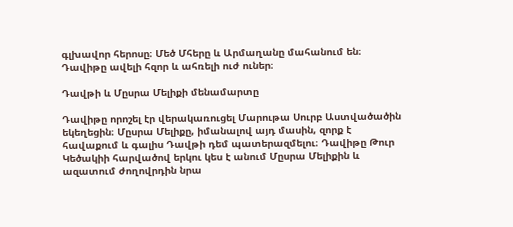գլխավոր հերոսը։ Մեծ Մհերը և Արմաղանը մահանում են։ Դավիթը ավելի հզոր և ահռելի ուժ ուներ։

Դավթի և Մըսրա Մելիքի մենամարտը

Դավիթը որոշել էր վերակառուցել Մարութա Սուրբ Աստվածածին եկեղեցին։ Մըսրա Մելիքը, իմանալով այդ մասին, զորք է հավաքում և գալիս Դավթի դեմ պատերազմելու։ Դավիթը Թուր Կեծակիի հարվածով երկու կես է անում Մըսրա Մելիքին և ազատում ժողովրդին նրա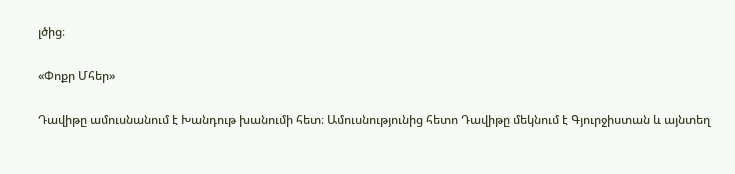լծից։

«Փոքր Մհեր»

Դավիթը ամուսնանում է Խանդութ խանումի հետ։ Ամուսնությունից հետո Դավիթը մեկնում է Գյուրջիստան և այնտեղ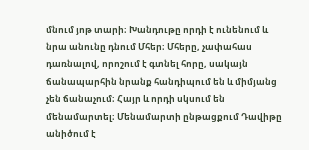մնում յոթ տարի։ Խանդութը որդի է ունենում և նրա անունը դնում Մհեր։ Մհերը, չափահաս դառնալով, որոշում է գտնել հորը, սակայն ճանապարհին նրանք հանդիպում են և միմյանց չեն ճանաչում։ Հայր և որդի սկսում են մենամարտել։ Մենամարտի ընթացքում Դավիթը անիծում է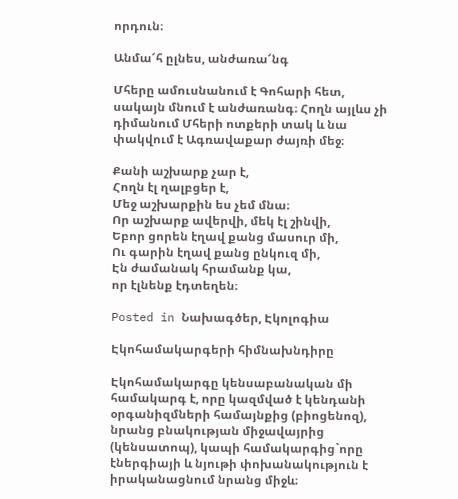որդուն։

Անմա՜հ ըլնես, անժառա՜նգ

Մհերը ամուսնանում է Գոհարի հետ, սակայն մնում է անժառանգ։ Հողն այլևս չի դիմանում Մհերի ոտքերի տակ և նա փակվում է Ագռավաքար ժայռի մեջ։

Քանի աշխարք չար է,
Հողն էլ ղալբցեր է,
Մեջ աշխարքին ես չեմ մնա։
Որ աշխարք ավերվի, մեկ էլ շինվի,
Եբոր ցորեն էղավ քանց մասուր մի,
Ու գարին էղավ քանց ընկուզ մի,
Էն ժամանակ հրամանք կա,
որ էլնենք էդտեղեն։

Posted in Նախագծեր, Էկոլոգիա

Էկոհամակարգերի հիմնախնդիրը

Էկոհամակարգը կենսաբանական մի համակարգ է, որը կազմված է կենդանի օրգանիզմների համայնքից (բիոցենոզ), նրանց բնակության միջավայրից (կենսատոպ), կապի համակարգից`որը էներգիայի և նյութի փոխանակություն է իրականացնում նրանց միջև։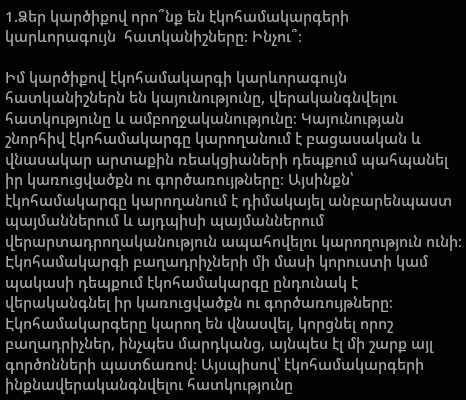1.Ձեր կարծիքով որո՞նք են էկոհամակարգերի կարևորագույն  հատկանիշները: Ինչու՞։

Իմ կարծիքով էկոհամակարգի կարևորագույն հատկանիշներն են կայունությունը, վերականգնվելու հատկությունը և ամբողջականությունը։ Կայունության շնորհիվ էկոհամակարգը կարողանում է բացասական և վնասակար արտաքին ռեակցիաների դեպքում պահպանել իր կառուցվածքն ու գործառույթները։ Այսինքն՝ էկոհամակարգը կարողանում է դիմակայել անբարենպաստ պայմաններում և այդպիսի պայմաններում վերարտադրողականություն ապահովելու կարողություն ունի։ Էկոհամակարգի բաղադրիչների մի մասի կորուստի կամ պակասի դեպքում էկոհամակարգը ընդունակ է վերականգնել իր կառուցվածքն ու գործառույթները։ Էկոհամակարգերը կարող են վնասվել, կորցնել որոշ բաղադրիչներ, ինչպես մարդկանց, այնպես էլ մի շարք այլ գործոնների պատճառով։ Այսպիսով՝ էկոհամակարգերի ինքնավերականգնվելու հատկությունը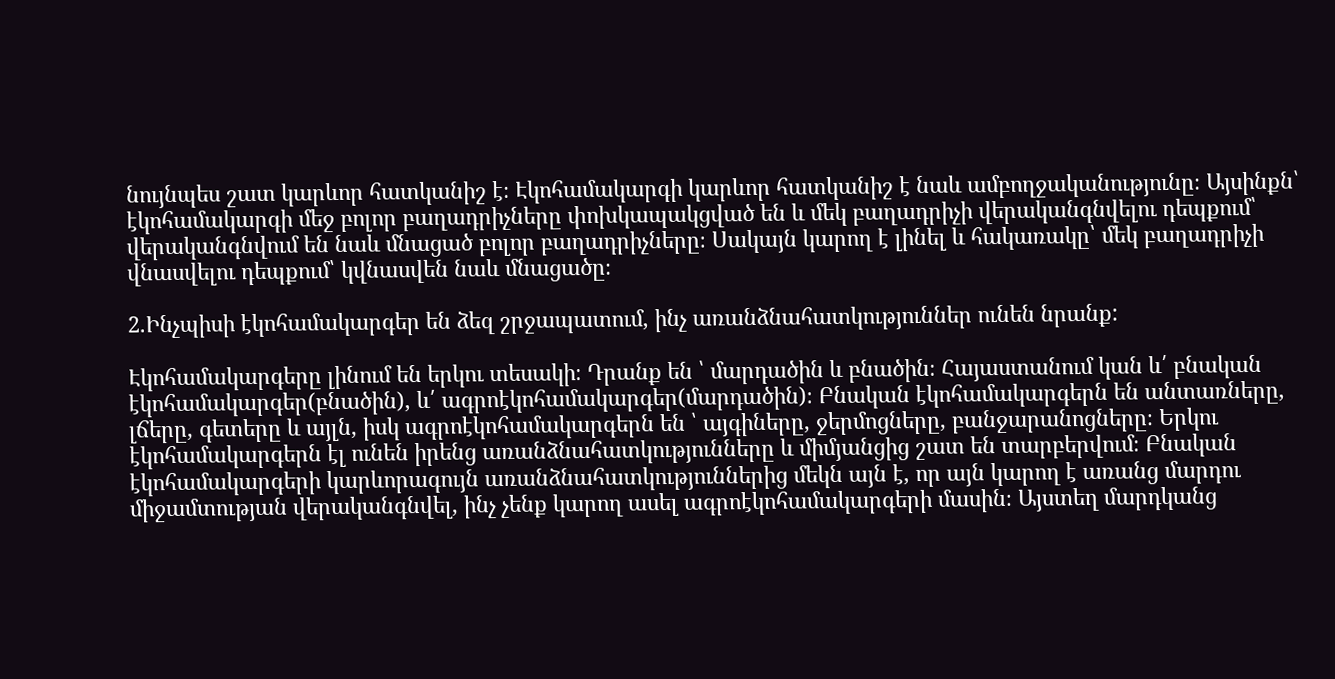նույնպես շատ կարևոր հատկանիշ է։ Էկոհամակարգի կարևոր հատկանիշ է նաև ամբողջականությունը։ Այսինքն՝ էկոհամակարգի մեջ բոլոր բաղադրիչները փոխկապակցված են և մեկ բաղադրիչի վերականգնվելու դեպքում՝ վերականգնվում են նաև մնացած բոլոր բաղադրիչները։ Սակայն կարող է լինել և հակառակը՝ մեկ բաղադրիչի վնասվելու դեպքում՝ կվնասվեն նաև մնացածը։

2.Ինչպիսի էկոհամակարգեր են ձեզ շրջապատում, ինչ առանձնահատկություններ ունեն նրանք:

Էկոհամակարգերը լինում են երկու տեսակի։ Դրանք են ՝ մարդածին և բնածին։ Հայաստանում կան և՛ բնական էկոհամակարգեր(բնածին), և՛ ագրոէկոհամակարգեր(մարդածին)։ Բնական էկոհամակարգերն են անտառները, լճերը, գետերը և այլն, իսկ ագրոէկոհամակարգերն են ՝ այգիները, ջերմոցները, բանջարանոցները։ Երկու էկոհամակարգերն էլ ունեն իրենց առանձնահատկությունները և միմյանցից շատ են տարբերվում։ Բնական էկոհամակարգերի կարևորագույն առանձնահատկություններից մեկն այն է, որ այն կարող է առանց մարդու միջամտության վերականգնվել, ինչ չենք կարող ասել ագրոէկոհամակարգերի մասին։ Այստեղ մարդկանց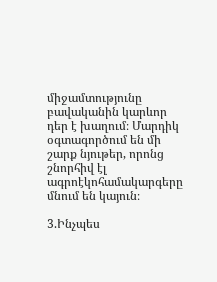միջամտությունը բավականին կարևոր դեր է խաղում։ Մարդիկ օգտագործում են մի շարք նյութեր, որոնց շնորհիվ էլ ագրոէկոհամակարգերը մնում են կայուն։

3.Ինչպես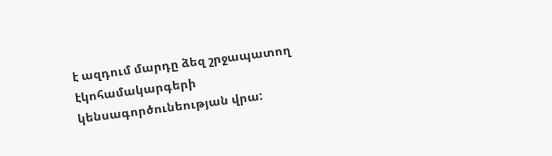է ազդում մարդը ձեզ շրջապատող էկոհամակարգերի կենսագործունեության վրա: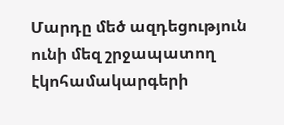Մարդը մեծ ազդեցություն ունի մեզ շրջապատող էկոհամակարգերի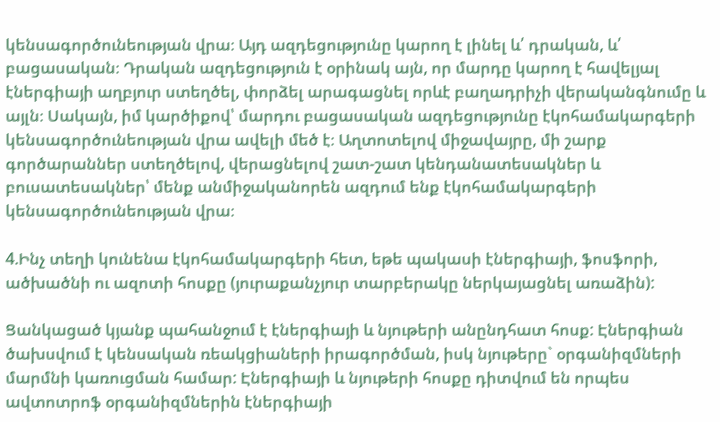կենսագործունեության վրա։ Այդ ազդեցությունը կարող է լինել և՛ դրական, և՛ բացասական։ Դրական ազդեցություն է օրինակ այն, որ մարդը կարող է հավելյալ էներգիայի աղբյուր ստեղծել, փորձել արագացնել որևէ բաղադրիչի վերականգնումը և այլն։ Սակայն, իմ կարծիքով՝ մարդու բացասական ազդեցությունը էկոհամակարգերի կենսագործունեության վրա ավելի մեծ է։ Աղտոտելով միջավայրը, մի շարք գործարաններ ստեղծելով, վերացնելով շատ-շատ կենդանատեսակներ և բուսատեսակներ՝ մենք անմիջականորեն ազդում ենք էկոհամակարգերի կենսագործունեության վրա։

4.Ինչ տեղի կունենա էկոհամակարգերի հետ, եթե պակասի էներգիայի, ֆոսֆորի, ածխածնի ու ազոտի հոսքը (յուրաքանչյուր տարբերակը ներկայացնել առաձին):

Ցանկացած կյանք պահանջում է էներգիայի և նյութերի անընդհատ հոսք: Էներգիան ծախսվում է կենսական ռեակցիաների իրագործման, իսկ նյութերը` օրգանիզմների մարմնի կառուցման համար: Էներգիայի և նյութերի հոսքը դիտվում են որպես ավտոտրոֆ օրգանիզմներին էներգիայի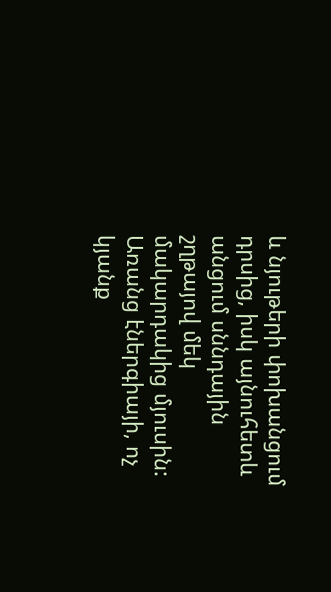և նյութերի փոխանցում դրսից, իսկ այնուհետև անցում սննդային շղթայով մեկ մակարդակից մյուսին: Առանց էներգիայի, ոչ կյանք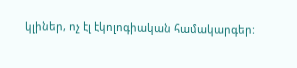կլիներ, ոչ էլ էկոլոգիական համակարգեր: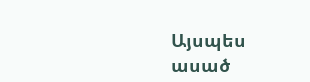Այսպես ասած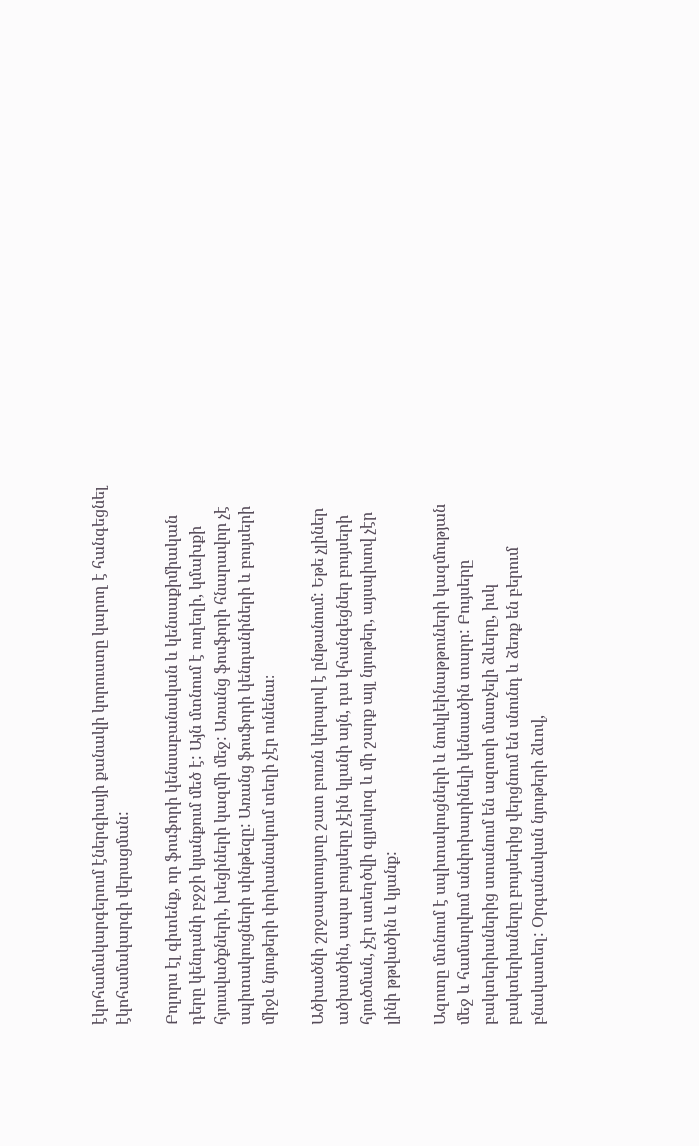էկոհամակարգերում էներգիայի քանակի կորուստը կարող է հանգեցնել էկոհամակարգի վերացման:

Բոլորս էլ գիտենք, որ ֆոսֆորի կենսաբանական և կենսաքիմիական դերը կենդանի բջջի կյանքում մեծ է: Այն մտնում է ուղեղի, կմախքի հյուսվածքների, խեցիների կազմի մեջ: Առանց ֆոսֆորի հնարավոր չէ սպիտակուցների սինթեզը: Առանց ֆոսֆորի կենդանիների և բույսերի միջև նյութերի փոխանակում տեղի չէր ունենա։

Ածխածնի շրջապտույտը շատ բուռն կերպով է ընթանում: Եթե չլիներ ածխածին, ապա բույսերը չէին կլանի այն, դա կհանգեցներ բույսերի հյուծման, չէր ստեղծվի գլյուկոզ և մի շարք այլ նյութեր, այսպիսով չէր լինի թթվածին և կյանք:

Ազոտը մտնում է սպիտակուցների և նուկլեինաթթուների կազմության մեջ և համարվում անփոխարինելի կենսածին տարր: Բույսերը բակտերիաներից ստանում են ազոտի մատչելի ձևերը, իսկ բակտերիաները բույսերից վերցնում են սնունդ և ձեռք են բերում բնակատեղ: Օրգանական նյութերի ձևով,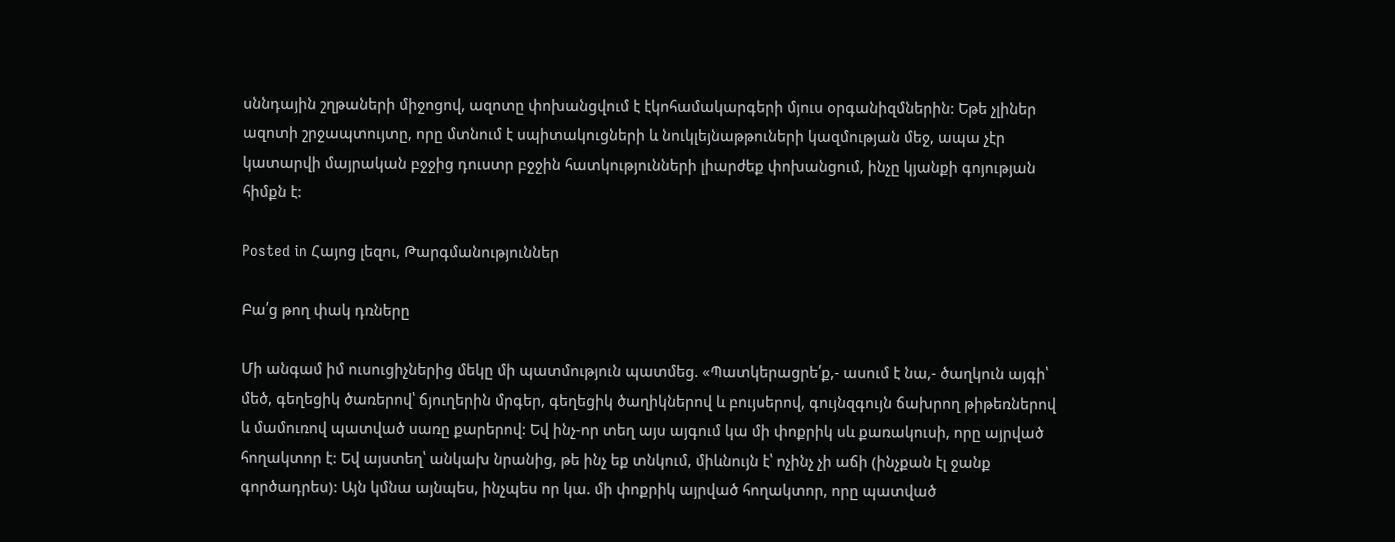սննդային շղթաների միջոցով, ազոտը փոխանցվում է էկոհամակարգերի մյուս օրգանիզմներին: Եթե չլիներ ազոտի շրջապտույտը, որը մտնում է սպիտակուցների և նուկլեյնաթթուների կազմության մեջ, ապա չէր կատարվի մայրական բջջից դուստր բջջին հատկությունների լիարժեք փոխանցում, ինչը կյանքի գոյության հիմքն է:

Posted in Հայոց լեզու, Թարգմանություններ

Բա՛ց թող փակ դռները

Մի անգամ իմ ուսուցիչներից մեկը մի պատմություն պատմեց. «Պատկերացրե՛ք,- ասում է նա,- ծաղկուն այգի՝ մեծ, գեղեցիկ ծառերով՝ ճյուղերին մրգեր, գեղեցիկ ծաղիկներով և բույսերով, գույնզգույն ճախրող թիթեռներով և մամուռով պատված սառը քարերով: Եվ ինչ-որ տեղ այս այգում կա մի փոքրիկ սև քառակուսի, որը այրված հողակտոր է: Եվ այստեղ՝ անկախ նրանից, թե ինչ եք տնկում, միևնույն է՝ ոչինչ չի աճի (ինչքան էլ ջանք գործադրես): Այն կմնա այնպես, ինչպես որ կա. մի փոքրիկ այրված հողակտոր, որը պատված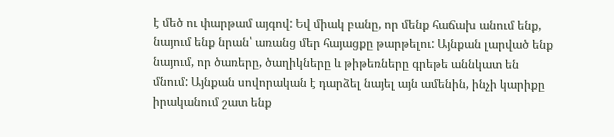է մեծ ու փարթամ այգով: Եվ միակ բանը, որ մենք հաճախ անում ենք, նայում ենք նրան՝ առանց մեր հայացքը թարթելու: Այնքան լարված ենք նայում, որ ծառերը, ծաղիկները և թիթեռները գրեթե աննկատ են մնում: Այնքան սովորական է դարձել նայել այն ամենին, ինչի կարիքը իրականում շատ ենք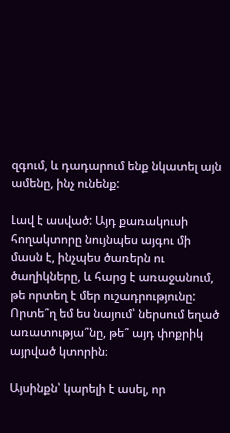զգում, և դադարում ենք նկատել այն ամենը, ինչ ունենք:

Լավ է ասված: Այդ քառակուսի հողակտորը նույնպես այգու մի մասն է, ինչպես ծառերն ու ծաղիկները, և հարց է առաջանում, թե որտեղ է մեր ուշադրությունը: Որտե՞ղ եմ ես նայում՝ ներսում եղած առատությա՞նը, թե՞ այդ փոքրիկ այրված կտորին։

Այսինքն՝ կարելի է ասել, որ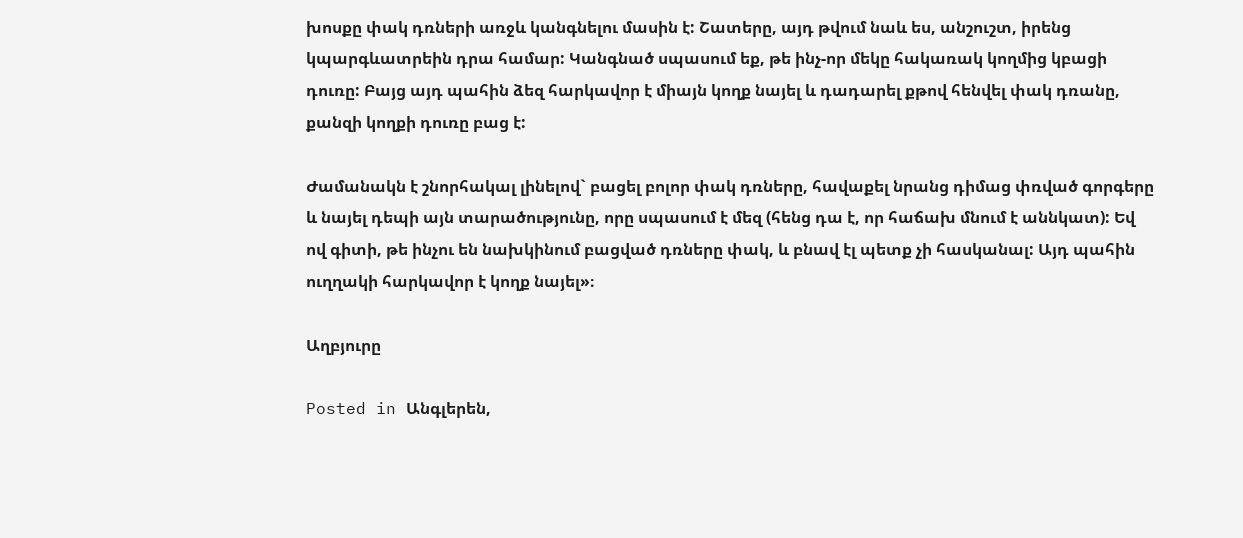խոսքը փակ դռների առջև կանգնելու մասին է: Շատերը, այդ թվում նաև ես, անշուշտ, իրենց կպարգևատրեին դրա համար: Կանգնած սպասում եք, թե ինչ-որ մեկը հակառակ կողմից կբացի դուռը: Բայց այդ պահին ձեզ հարկավոր է միայն կողք նայել և դադարել քթով հենվել փակ դռանը, քանզի կողքի դուռը բաց է:

Ժամանակն է շնորհակալ լինելով` բացել բոլոր փակ դռները, հավաքել նրանց դիմաց փռված գորգերը և նայել դեպի այն տարածությունը, որը սպասում է մեզ (հենց դա է, որ հաճախ մնում է աննկատ): Եվ ով գիտի, թե ինչու են նախկինում բացված դռները փակ, և բնավ էլ պետք չի հասկանալ: Այդ պահին ուղղակի հարկավոր է կողք նայել»։

Աղբյուրը

Posted in Անգլերեն,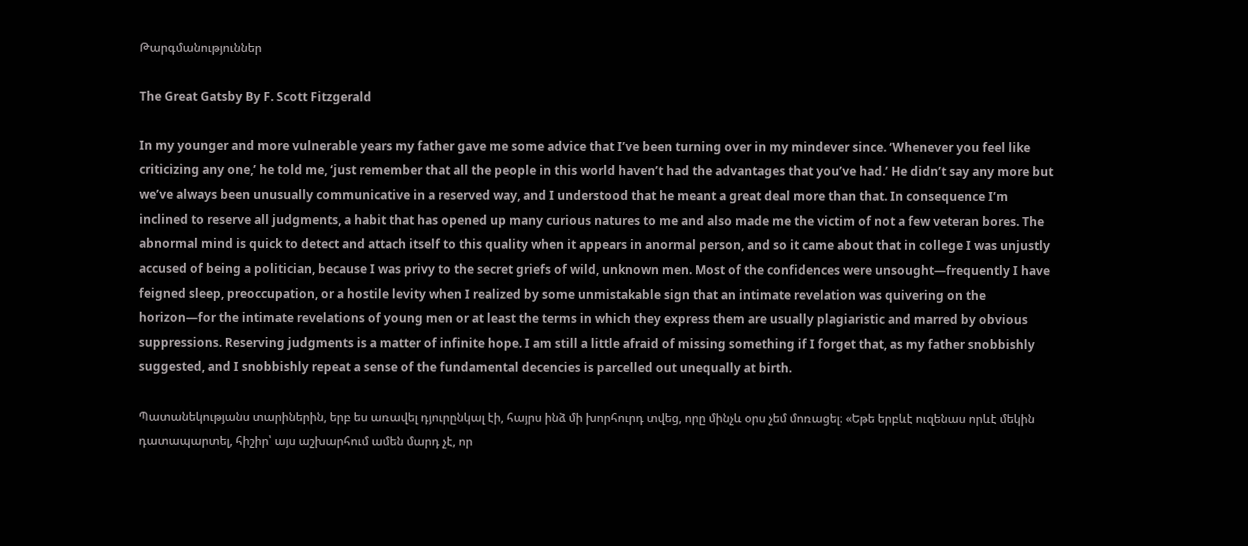Թարգմանություններ

The Great Gatsby By F. Scott Fitzgerald

In my younger and more vulnerable years my father gave me some advice that I’ve been turning over in my mindever since. ‘Whenever you feel like criticizing any one,’ he told me, ‘just remember that all the people in this world haven’t had the advantages that you’ve had.’ He didn’t say any more but we’ve always been unusually communicative in a reserved way, and I understood that he meant a great deal more than that. In consequence I’m inclined to reserve all judgments, a habit that has opened up many curious natures to me and also made me the victim of not a few veteran bores. The abnormal mind is quick to detect and attach itself to this quality when it appears in anormal person, and so it came about that in college I was unjustly accused of being a politician, because I was privy to the secret griefs of wild, unknown men. Most of the confidences were unsought—frequently I have feigned sleep, preoccupation, or a hostile levity when I realized by some unmistakable sign that an intimate revelation was quivering on the horizon—for the intimate revelations of young men or at least the terms in which they express them are usually plagiaristic and marred by obvious suppressions. Reserving judgments is a matter of infinite hope. I am still a little afraid of missing something if I forget that, as my father snobbishly suggested, and I snobbishly repeat a sense of the fundamental decencies is parcelled out unequally at birth.

Պատանեկությանս տարիներին, երբ ես առավել դյուրընկալ էի, հայրս ինձ մի խորհուրդ տվեց, որը մինչև օրս չեմ մոռացել։ «Եթե երբևէ ուզենաս որևէ մեկին դատապարտել, հիշիր՝ այս աշխարհում ամեն մարդ չէ, որ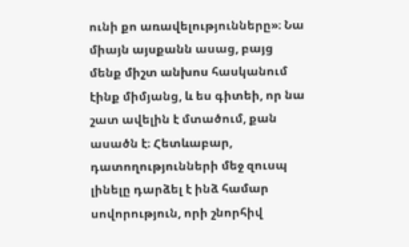ունի քո առավելությունները»։ Նա միայն այսքանն ասաց, բայց մենք միշտ անխոս հասկանում էինք միմյանց, և ես գիտեի, որ նա շատ ավելին է մտածում, քան ասածն է։ Հետևաբար, դատողությունների մեջ զուսպ լինելը դարձել է ինձ համար սովորություն, որի շնորհիվ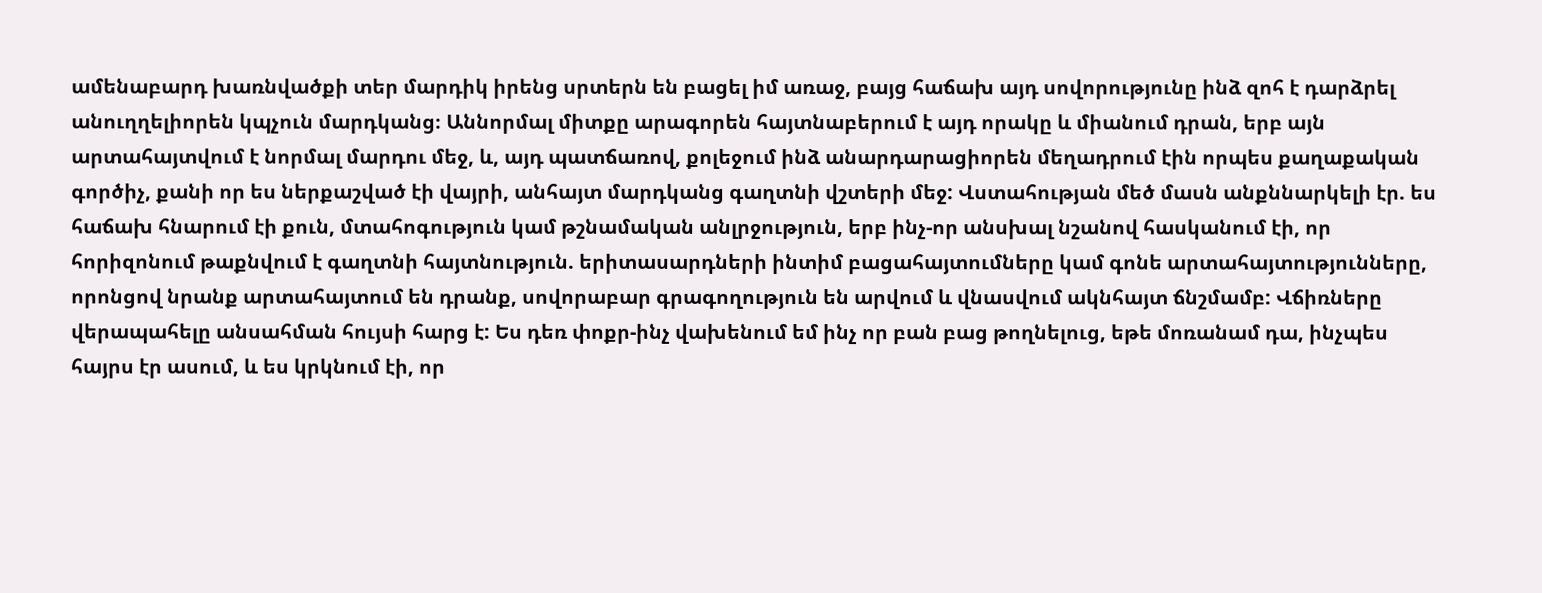ամենաբարդ խառնվածքի տեր մարդիկ իրենց սրտերն են բացել իմ առաջ, բայց հաճախ այդ սովորությունը ինձ զոհ է դարձրել անուղղելիորեն կպչուն մարդկանց։ Աննորմալ միտքը արագորեն հայտնաբերում է այդ որակը և միանում դրան, երբ այն արտահայտվում է նորմալ մարդու մեջ, և, այդ պատճառով, քոլեջում ինձ անարդարացիորեն մեղադրում էին որպես քաղաքական գործիչ, քանի որ ես ներքաշված էի վայրի, անհայտ մարդկանց գաղտնի վշտերի մեջ: Վստահության մեծ մասն անքննարկելի էր. ես հաճախ հնարում էի քուն, մտահոգություն կամ թշնամական անլրջություն, երբ ինչ-որ անսխալ նշանով հասկանում էի, որ հորիզոնում թաքնվում է գաղտնի հայտնություն. երիտասարդների ինտիմ բացահայտումները կամ գոնե արտահայտությունները, որոնցով նրանք արտահայտում են դրանք, սովորաբար գրագողություն են արվում և վնասվում ակնհայտ ճնշմամբ: Վճիռները վերապահելը անսահման հույսի հարց է: Ես դեռ փոքր-ինչ վախենում եմ ինչ որ բան բաց թողնելուց, եթե մոռանամ դա, ինչպես հայրս էր ասում, և ես կրկնում էի, որ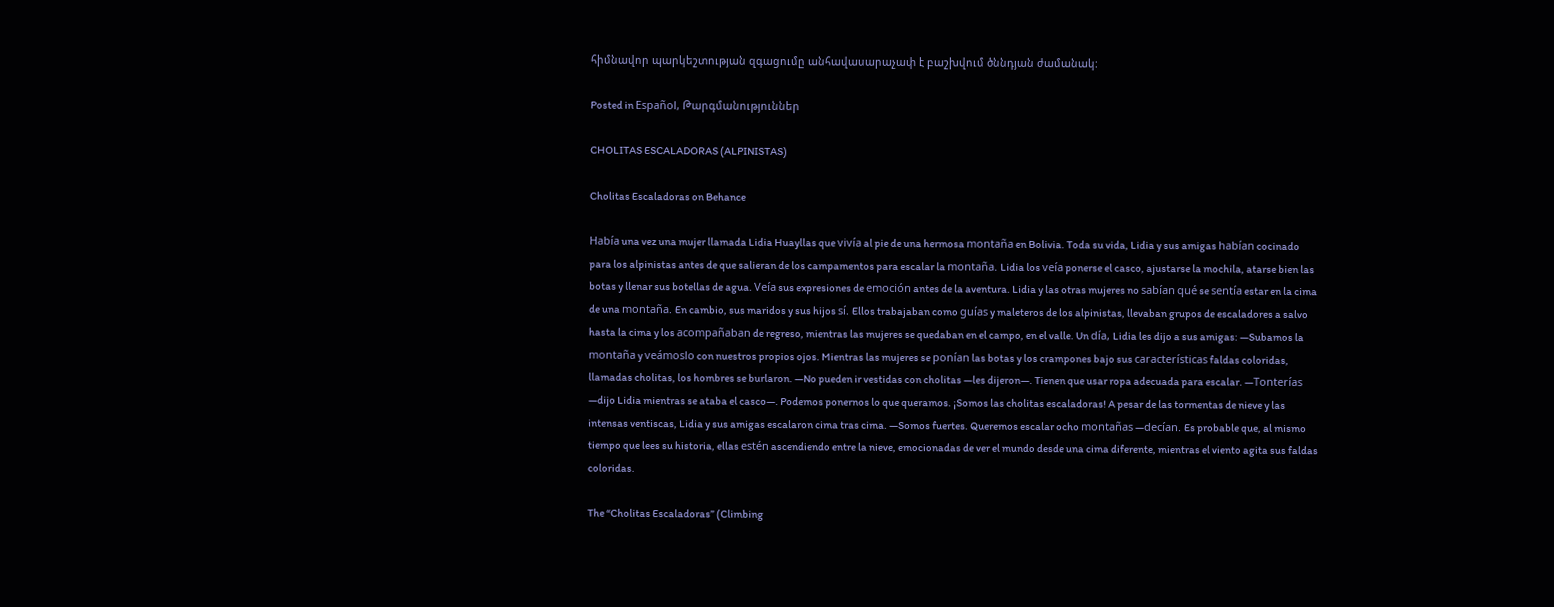հիմնավոր պարկեշտության զգացումը անհավասարաչափ է բաշխվում ծննդյան ժամանակ:

Posted in Español, Թարգմանություններ

CHOLITAS ESCALADORAS (ALPINISTAS)

Cholitas Escaladoras on Behance

Había una vez una mujer llamada Lidia Huayllas que vivía al pie de una hermosa montaña en Bolivia. Toda su vida, Lidia y sus amigas habían cocinado para los alpinistas antes de que salieran de los campamentos para escalar la montaña. Lidia los veía ponerse el casco, ajustarse la mochila, atarse bien las botas y llenar sus botellas de agua. Veía sus expresiones de emoción antes de la aventura. Lidia y las otras mujeres no sabían qué se sentía estar en la cima de una montaña. En cambio, sus maridos y sus hijos sí. Ellos trabajaban como guías y maleteros de los alpinistas, llevaban grupos de escaladores a salvo hasta la cima y los acompañaban de regreso, mientras las mujeres se quedaban en el campo, en el valle. Un día, Lidia les dijo a sus amigas: —Subamos la montaña y veámoslo con nuestros propios ojos. Mientras las mujeres se ponían las botas y los crampones bajo sus características faldas coloridas, llamadas cholitas, los hombres se burlaron. —No pueden ir vestidas con cholitas —les dijeron—. Tienen que usar ropa adecuada para escalar. —Tonterías —dijo Lidia mientras se ataba el casco—. Podemos ponernos lo que queramos. ¡Somos las cholitas escaladoras! A pesar de las tormentas de nieve y las intensas ventiscas, Lidia y sus amigas escalaron cima tras cima. —Somos fuertes. Queremos escalar ocho montañas —decían. Es probable que, al mismo tiempo que lees su historia, ellas estén ascendiendo entre la nieve, emocionadas de ver el mundo desde una cima diferente, mientras el viento agita sus faldas coloridas.

The “Cholitas Escaladoras” (Climbing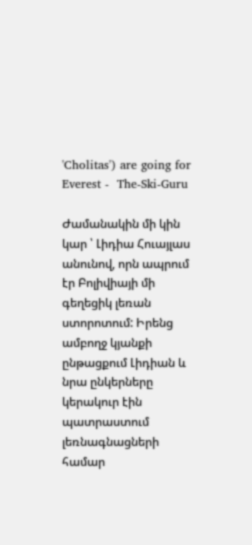'Cholitas') are going for Everest -  The-Ski-Guru

Ժամանակին մի կին կար ՝ Լիդիա Հուայլաս անունով, որն ապրում էր Բոլիվիայի մի գեղեցիկ լեռան ստորոտում: Իրենց ամբողջ կյանքի ընթացքում Լիդիան և նրա ընկերները կերակուր էին պատրաստում լեռնագնացների համար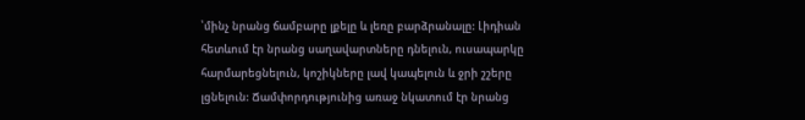՝մինչ նրանց ճամբարը լքելը և լեռը բարձրանալը: Լիդիան հետևում էր նրանց սաղավարտները դնելուն, ուսապարկը հարմարեցնելուն, կոշիկները լավ կապելուն և ջրի շշերը լցնելուն: Ճամփորդությունից առաջ նկատում էր նրանց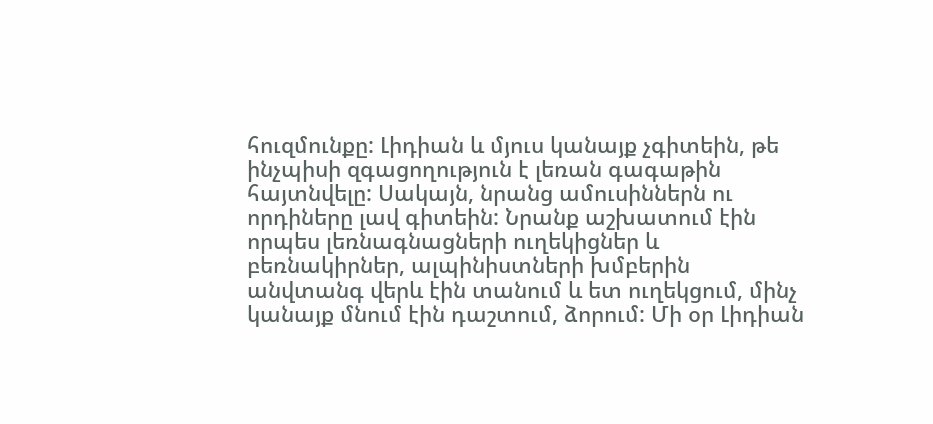հուզմունքը: Լիդիան և մյուս կանայք չգիտեին, թե ինչպիսի զգացողություն է լեռան գագաթին հայտնվելը: Սակայն, նրանց ամուսիններն ու որդիները լավ գիտեին: Նրանք աշխատում էին որպես լեռնագնացների ուղեկիցներ և բեռնակիրներ, ալպինիստների խմբերին անվտանգ վերև էին տանում և ետ ուղեկցում, մինչ կանայք մնում էին դաշտում, ձորում: Մի օր Լիդիան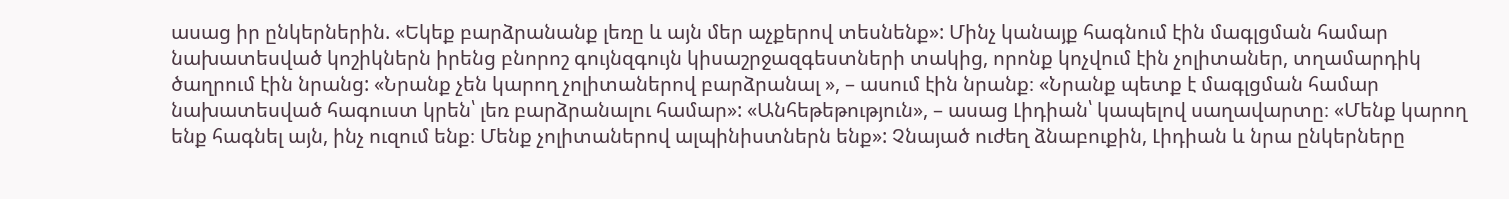ասաց իր ընկերներին. «Եկեք բարձրանանք լեռը և այն մեր աչքերով տեսնենք»: Մինչ կանայք հագնում էին մագլցման համար նախատեսված կոշիկներն իրենց բնորոշ գույնզգույն կիսաշրջազգեստների տակից, որոնք կոչվում էին չոլիտաներ, տղամարդիկ ծաղրում էին նրանց: «Նրանք չեն կարող չոլիտաներով բարձրանալ », – ասում էին նրանք։ «Նրանք պետք է մագլցման համար նախատեսված հագուստ կրեն՝ լեռ բարձրանալու համար»: «Անհեթեթություն», – ասաց Լիդիան՝ կապելով սաղավարտը։ «Մենք կարող ենք հագնել այն, ինչ ուզում ենք։ Մենք չոլիտաներով ալպինիստներն ենք»: Չնայած ուժեղ ձնաբուքին, Լիդիան և նրա ընկերները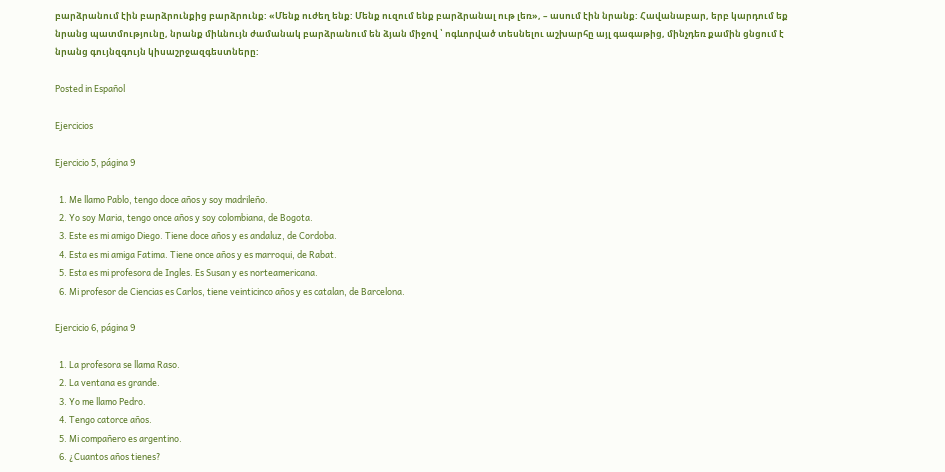բարձրանում էին բարձրունքից բարձրունք: «Մենք ուժեղ ենք: Մենք ուզում ենք բարձրանալ ութ լեռ», – ասում էին նրանք: Հավանաբար, երբ կարդում եք նրանց պատմությունը, նրանք միևնույն ժամանակ բարձրանում են ձյան միջով ՝ ոգևորված տեսնելու աշխարհը այլ գագաթից, մինչդեռ քամին ցնցում է նրանց գույնզգույն կիսաշրջազգեստները:

Posted in Español

Ejercicios

Ejercicio 5, página 9

  1. Me llamo Pablo, tengo doce años y soy madrileño.
  2. Yo soy Maria, tengo once años y soy colombiana, de Bogota.
  3. Este es mi amigo Diego. Tiene doce años y es andaluz, de Cordoba.
  4. Esta es mi amiga Fatima. Tiene once años y es marroqui, de Rabat.
  5. Esta es mi profesora de Ingles. Es Susan y es norteamericana.
  6. Mi profesor de Ciencias es Carlos, tiene veinticinco años y es catalan, de Barcelona.

Ejercicio 6, página 9

  1. La profesora se llama Raso.
  2. La ventana es grande.
  3. Yo me llamo Pedro.
  4. Tengo catorce años.
  5. Mi compañero es argentino.
  6. ¿Cuantos años tienes?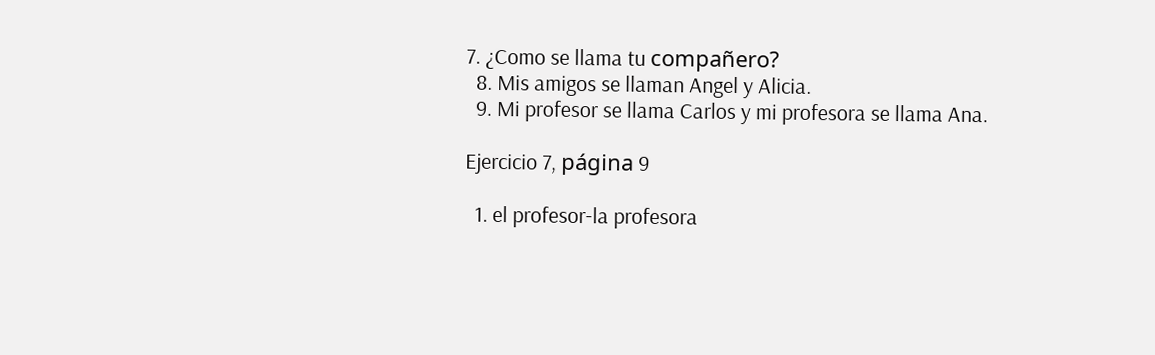7. ¿Como se llama tu compañero?
  8. Mis amigos se llaman Angel y Alicia.
  9. Mi profesor se llama Carlos y mi profesora se llama Ana.

Ejercicio 7, página 9

  1. el profesor-la profesora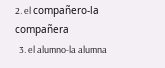2. el compañero-la compañera
  3. el alumno-la alumna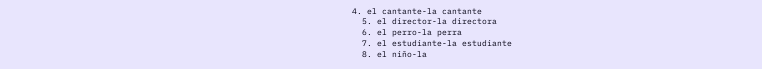4. el cantante-la cantante
  5. el director-la directora
  6. el perro-la perra
  7. el estudiante-la estudiante
  8. el niño-la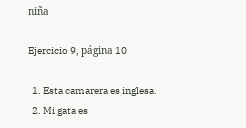niña

Ejercicio 9, página 10

  1. Esta camarera es inglesa.
  2. Mi gata es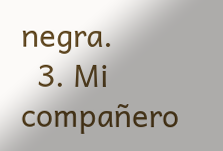negra.
  3. Mi compañero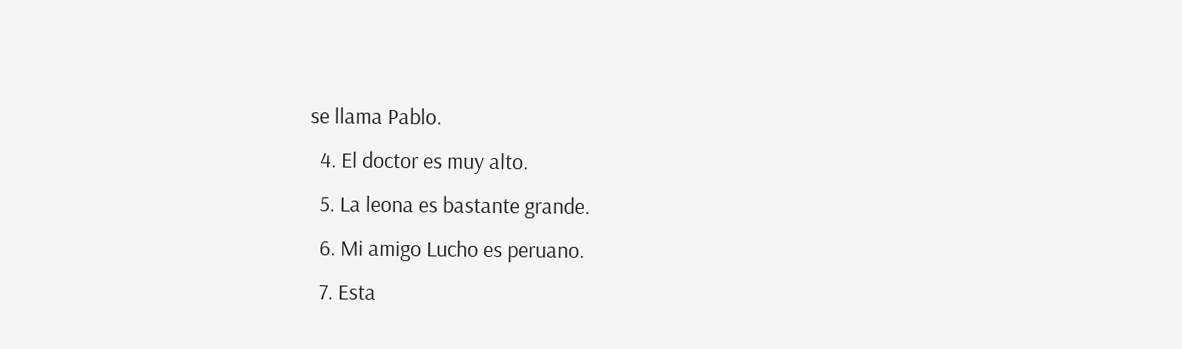se llama Pablo.
  4. El doctor es muy alto.
  5. La leona es bastante grande.
  6. Mi amigo Lucho es peruano.
  7. Esta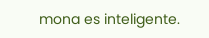mona es inteligente.